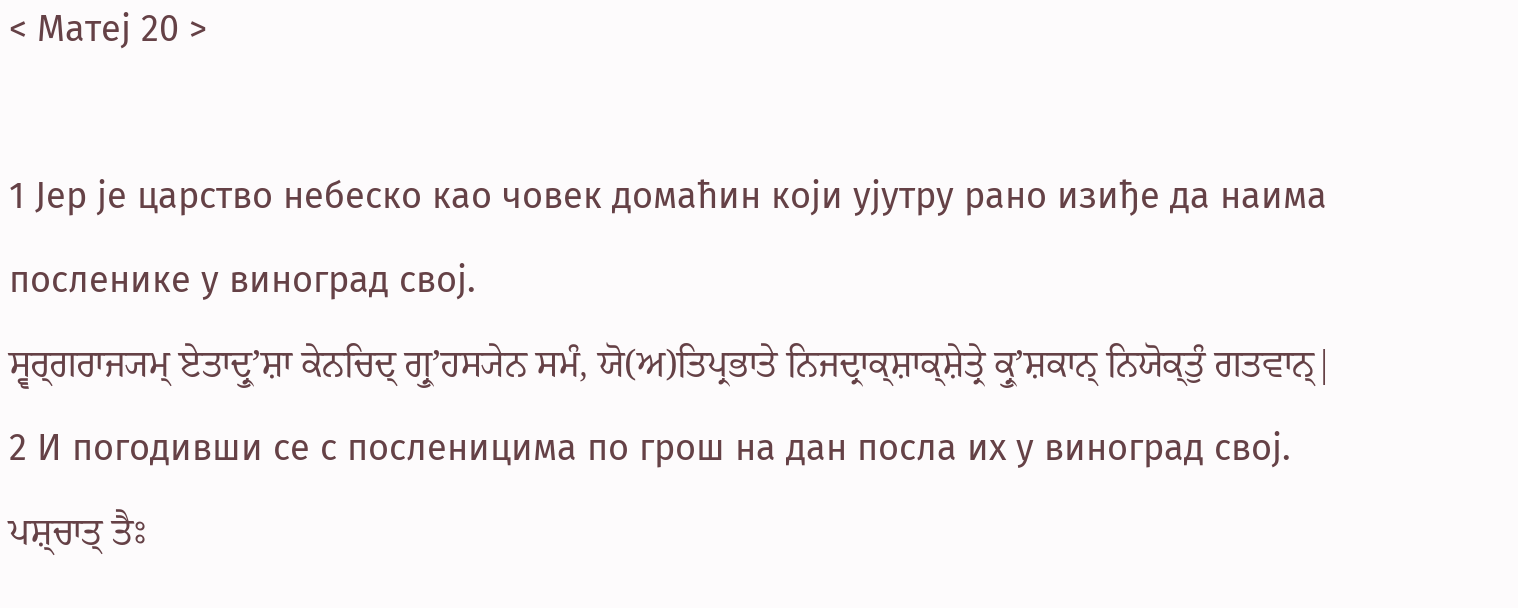< Матеј 20 >

1 Јер је царство небеско као човек домаћин који ујутру рано изиђе да наима посленике у виноград свој.
ਸ੍ਵਰ੍ਗਰਾਜ੍ਯਮ੍ ਏਤਾਦ੍ਰੁʼਸ਼ਾ ਕੇਨਚਿਦ੍ ਗ੍ਰੁʼਹਸ੍ਯੇਨ ਸਮੰ, ਯੋ(ਅ)ਤਿਪ੍ਰਭਾਤੇ ਨਿਜਦ੍ਰਾਕ੍ਸ਼ਾਕ੍ਸ਼ੇਤ੍ਰੇ ਕ੍ਰੁʼਸ਼ਕਾਨ੍ ਨਿਯੋਕ੍ਤੁੰ ਗਤਵਾਨ੍|
2 И погодивши се с посленицима по грош на дан посла их у виноград свој.
ਪਸ਼੍ਚਾਤ੍ ਤੈਃ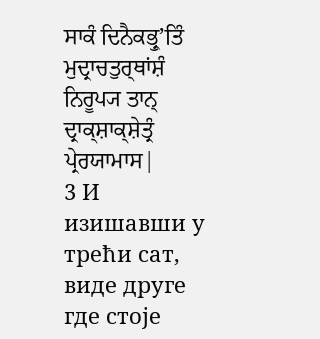ਸਾਕੰ ਦਿਨੈਕਭ੍ਰੁʼਤਿੰ ਮੁਦ੍ਰਾਚਤੁਰ੍ਥਾਂਸ਼ੰ ਨਿਰੂਪ੍ਯ ਤਾਨ੍ ਦ੍ਰਾਕ੍ਸ਼ਾਕ੍ਸ਼ੇਤ੍ਰੰ ਪ੍ਰੇਰਯਾਮਾਸ|
3 И изишавши у трећи сат, виде друге где стоје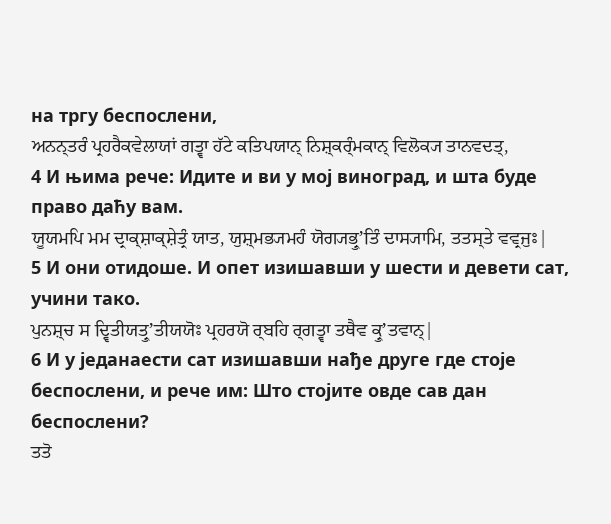на тргу беспослени,
ਅਨਨ੍ਤਰੰ ਪ੍ਰਹਰੈਕਵੇਲਾਯਾਂ ਗਤ੍ਵਾ ਹੱਟੇ ਕਤਿਪਯਾਨ੍ ਨਿਸ਼੍ਕਰ੍ੰਮਕਾਨ੍ ਵਿਲੋਕ੍ਯ ਤਾਨਵਦਤ੍,
4 И њима рече: Идите и ви у мој виноград, и шта буде право даћу вам.
ਯੂਯਮਪਿ ਮਮ ਦ੍ਰਾਕ੍ਸ਼ਾਕ੍ਸ਼ੇਤ੍ਰੰ ਯਾਤ, ਯੁਸ਼੍ਮਭ੍ਯਮਹੰ ਯੋਗ੍ਯਭ੍ਰੁʼਤਿੰ ਦਾਸ੍ਯਾਮਿ, ਤਤਸ੍ਤੇ ਵਵ੍ਰਜੁਃ|
5 И они отидоше. И опет изишавши у шести и девети сат, учини тако.
ਪੁਨਸ਼੍ਚ ਸ ਦ੍ਵਿਤੀਯਤ੍ਰੁʼਤੀਯਯੋਃ ਪ੍ਰਹਰਯੋ ਰ੍ਬਹਿ ਰ੍ਗਤ੍ਵਾ ਤਥੈਵ ਕ੍ਰੁʼਤਵਾਨ੍|
6 И у једанаести сат изишавши нађе друге где стоје беспослени, и рече им: Што стојите овде сав дан беспослени?
ਤਤੋ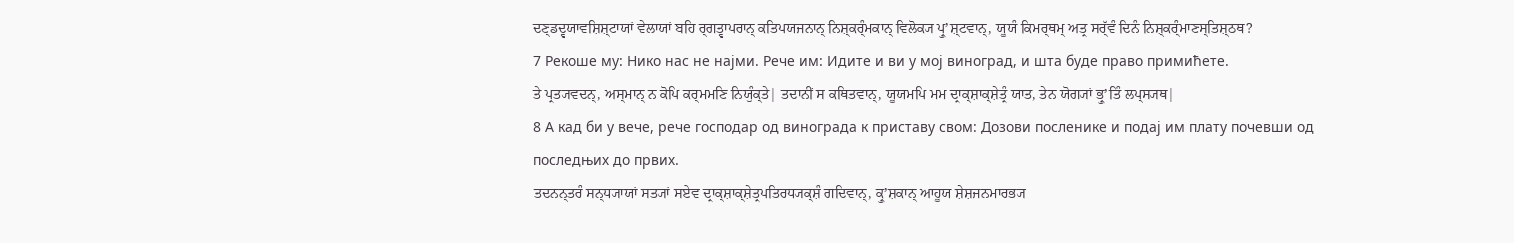ਦਣ੍ਡਦ੍ਵਯਾਵਸ਼ਿਸ਼੍ਟਾਯਾਂ ਵੇਲਾਯਾਂ ਬਹਿ ਰ੍ਗਤ੍ਵਾਪਰਾਨ੍ ਕਤਿਪਯਜਨਾਨ੍ ਨਿਸ਼੍ਕਰ੍ੰਮਕਾਨ੍ ਵਿਲੋਕ੍ਯ ਪ੍ਰੁʼਸ਼੍ਟਵਾਨ੍, ਯੂਯੰ ਕਿਮਰ੍ਥਮ੍ ਅਤ੍ਰ ਸਰ੍ੱਵੰ ਦਿਨੰ ਨਿਸ਼੍ਕਰ੍ੰਮਾਣਸ੍ਤਿਸ਼੍ਠਥ?
7 Рекоше му: Нико нас не најми. Рече им: Идите и ви у мој виноград, и шта буде право примићете.
ਤੇ ਪ੍ਰਤ੍ਯਵਦਨ੍, ਅਸ੍ਮਾਨ੍ ਨ ਕੋਪਿ ਕਰ੍ਮਮਣਿ ਨਿਯੁੰਕ੍ਤੇ| ਤਦਾਨੀਂ ਸ ਕਥਿਤਵਾਨ੍, ਯੂਯਮਪਿ ਮਮ ਦ੍ਰਾਕ੍ਸ਼ਾਕ੍ਸ਼ੇਤ੍ਰੰ ਯਾਤ, ਤੇਨ ਯੋਗ੍ਯਾਂ ਭ੍ਰੁʼਤਿੰ ਲਪ੍ਸ੍ਯਥ|
8 А кад би у вече, рече господар од винограда к приставу свом: Дозови посленике и подај им плату почевши од последњих до првих.
ਤਦਨਨ੍ਤਰੰ ਸਨ੍ਧ੍ਯਾਯਾਂ ਸਤ੍ਯਾਂ ਸਏਵ ਦ੍ਰਾਕ੍ਸ਼ਾਕ੍ਸ਼ੇਤ੍ਰਪਤਿਰਧ੍ਯਕ੍ਸ਼ੰ ਗਦਿਵਾਨ੍, ਕ੍ਰੁʼਸ਼ਕਾਨ੍ ਆਹੂਯ ਸ਼ੇਸ਼ਜਨਮਾਰਭ੍ਯ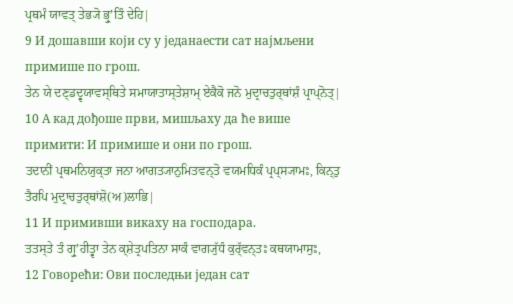ਪ੍ਰਥਮੰ ਯਾਵਤ੍ ਤੇਭ੍ਯੋ ਭ੍ਰੁʼਤਿੰ ਦੇਹਿ|
9 И дошавши који су у једанаести сат најмљени примише по грош.
ਤੇਨ ਯੇ ਦਣ੍ਡਦ੍ਵਯਾਵਸ੍ਥਿਤੇ ਸਮਾਯਾਤਾਸ੍ਤੇਸ਼ਾਮ੍ ਏਕੈਕੋ ਜਨੋ ਮੁਦ੍ਰਾਚਤੁਰ੍ਥਾਂਸ਼ੰ ਪ੍ਰਾਪ੍ਨੋਤ੍|
10 А кад дођоше први, мишљаху да ће више примити: И примише и они по грош.
ਤਦਾਨੀਂ ਪ੍ਰਥਮਨਿਯੁਕ੍ਤਾ ਜਨਾ ਆਗਤ੍ਯਾਨੁਮਿਤਵਨ੍ਤੋ ਵਯਮਧਿਕੰ ਪ੍ਰਪ੍ਸ੍ਯਾਮਃ, ਕਿਨ੍ਤੁ ਤੈਰਪਿ ਮੁਦ੍ਰਾਚਤੁਰ੍ਥਾਂਸ਼ੋ(ਅ)ਲਾਭਿ|
11 И примивши викаху на господара.
ਤਤਸ੍ਤੇ ਤੰ ਗ੍ਰੁʼਹੀਤ੍ਵਾ ਤੇਨ ਕ੍ਸ਼ੇਤ੍ਰਪਤਿਨਾ ਸਾਕੰ ਵਾਗ੍ਯੁੱਧੰ ਕੁਰ੍ੱਵਨ੍ਤਃ ਕਥਯਾਮਾਸੁਃ,
12 Говорећи: Ови последњи један сат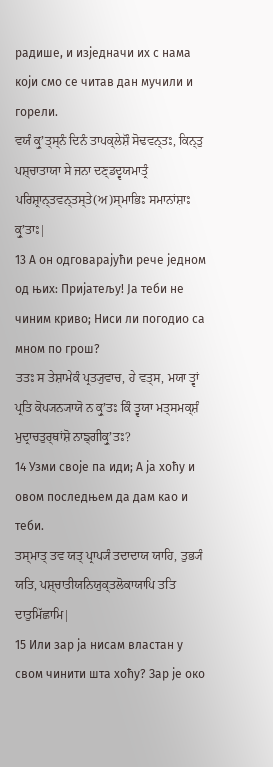радише, и изједначи их с нама који смо се читав дан мучили и горели.
ਵਯੰ ਕ੍ਰੁʼਤ੍ਸ੍ਨੰ ਦਿਨੰ ਤਾਪਕ੍ਲੇਸ਼ੌ ਸੋਢਵਨ੍ਤਃ, ਕਿਨ੍ਤੁ ਪਸ਼੍ਚਾਤਾਯਾ ਸੇ ਜਨਾ ਦਣ੍ਡਦ੍ਵਯਮਾਤ੍ਰੰ ਪਰਿਸ਼੍ਰਾਨ੍ਤਵਨ੍ਤਸ੍ਤੇ(ਅ)ਸ੍ਮਾਭਿਃ ਸਮਾਨਾਂਸ਼ਾਃ ਕ੍ਰੁʼਤਾਃ|
13 А он одговарајући рече једном од њих: Пријатељу! Ја теби не чиним криво; Ниси ли погодио са мном по грош?
ਤਤਃ ਸ ਤੇਸ਼ਾਮੇਕੰ ਪ੍ਰਤ੍ਯੁਵਾਚ, ਹੇ ਵਤ੍ਸ, ਮਯਾ ਤ੍ਵਾਂ ਪ੍ਰਤਿ ਕੋਪ੍ਯਨ੍ਯਾਯੋ ਨ ਕ੍ਰੁʼਤਃ ਕਿੰ ਤ੍ਵਯਾ ਮਤ੍ਸਮਕ੍ਸ਼ੰ ਮੁਦ੍ਰਾਚਤੁਰ੍ਥਾਂਸ਼ੋ ਨਾਙ੍ਗੀਕ੍ਰੁʼਤਃ?
14 Узми своје па иди; А ја хоћу и овом последњем да дам као и теби.
ਤਸ੍ਮਾਤ੍ ਤਵ ਯਤ੍ ਪ੍ਰਾਪ੍ਯੰ ਤਦਾਦਾਯ ਯਾਹਿ, ਤੁਭ੍ਯੰ ਯਤਿ, ਪਸ਼੍ਚਾਤੀਯਨਿਯੁਕ੍ਤਲੋਕਾਯਾਪਿ ਤਤਿ ਦਾਤੁਮਿੱਛਾਮਿ|
15 Или зар ја нисам властан у свом чинити шта хоћу? Зар је око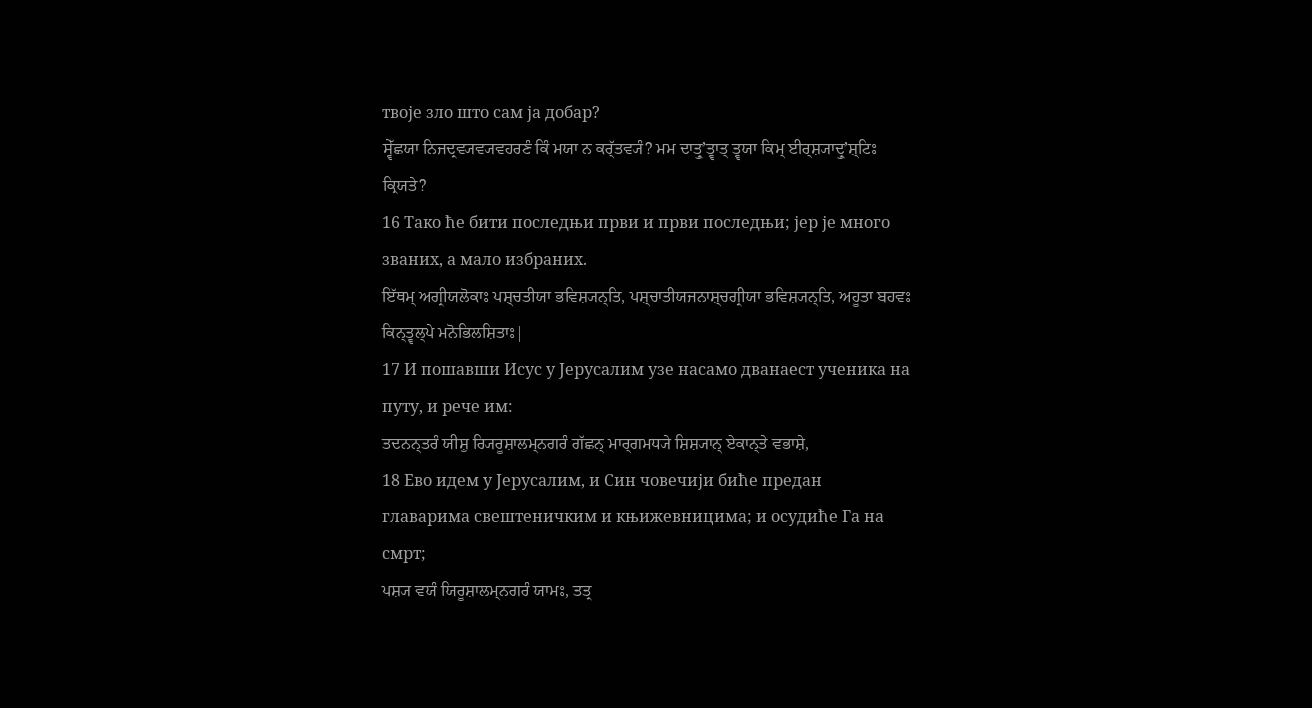твоје зло што сам ја добар?
ਸ੍ਵੇੱਛਯਾ ਨਿਜਦ੍ਰਵ੍ਯਵ੍ਯਵਹਰਣੰ ਕਿੰ ਮਯਾ ਨ ਕਰ੍ੱਤਵ੍ਯੰ? ਮਮ ਦਾਤ੍ਰੁʼਤ੍ਵਾਤ੍ ਤ੍ਵਯਾ ਕਿਮ੍ ਈਰ੍ਸ਼੍ਯਾਦ੍ਰੁʼਸ਼੍ਟਿਃ ਕ੍ਰਿਯਤੇ?
16 Тако ће бити последњи први и први последњи; јер је много званих, а мало избраних.
ਇੱਥਮ੍ ਅਗ੍ਰੀਯਲੋਕਾਃ ਪਸ਼੍ਚਤੀਯਾ ਭਵਿਸ਼੍ਯਨ੍ਤਿ, ਪਸ਼੍ਚਾਤੀਯਜਨਾਸ਼੍ਚਗ੍ਰੀਯਾ ਭਵਿਸ਼੍ਯਨ੍ਤਿ, ਅਹੂਤਾ ਬਹਵਃ ਕਿਨ੍ਤ੍ਵਲ੍ਪੇ ਮਨੋਭਿਲਸ਼ਿਤਾਃ|
17 И пошавши Исус у Јерусалим узе насамо дванаест ученика на путу, и рече им:
ਤਦਨਨ੍ਤਰੰ ਯੀਸ਼ੁ ਰ੍ਯਿਰੂਸ਼ਾਲਮ੍ਨਗਰੰ ਗੱਛਨ੍ ਮਾਰ੍ਗਮਧ੍ਯੇ ਸ਼ਿਸ਼੍ਯਾਨ੍ ਏਕਾਨ੍ਤੇ ਵਭਾਸ਼ੇ,
18 Ево идем у Јерусалим, и Син човечији биће предан главарима свештеничким и књижевницима; и осудиће Га на смрт;
ਪਸ਼੍ਯ ਵਯੰ ਯਿਰੂਸ਼ਾਲਮ੍ਨਗਰੰ ਯਾਮਃ, ਤਤ੍ਰ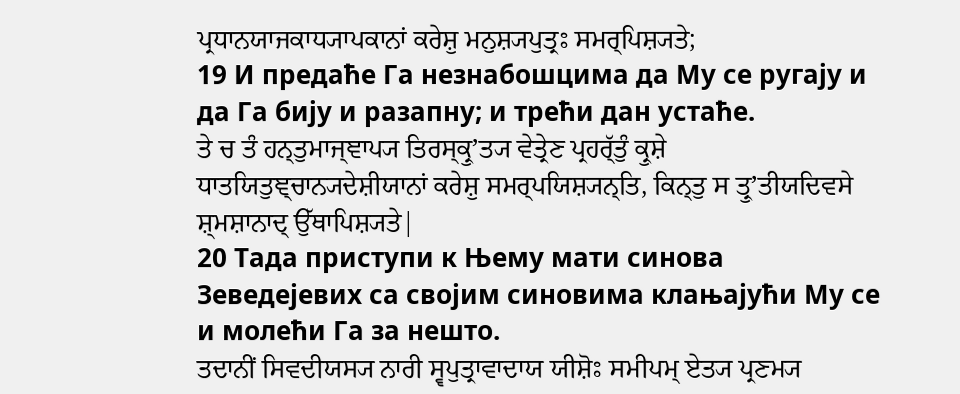ਪ੍ਰਧਾਨਯਾਜਕਾਧ੍ਯਾਪਕਾਨਾਂ ਕਰੇਸ਼ੁ ਮਨੁਸ਼੍ਯਪੁਤ੍ਰਃ ਸਮਰ੍ਪਿਸ਼੍ਯਤੇ;
19 И предаће Га незнабошцима да Му се ругају и да Га бију и разапну; и трећи дан устаће.
ਤੇ ਚ ਤੰ ਹਨ੍ਤੁਮਾਜ੍ਞਾਪ੍ਯ ਤਿਰਸ੍ਕ੍ਰੁʼਤ੍ਯ ਵੇਤ੍ਰੇਣ ਪ੍ਰਹਰ੍ੱਤੁੰ ਕ੍ਰੁਸ਼ੇ ਧਾਤਯਿਤੁਞ੍ਚਾਨ੍ਯਦੇਸ਼ੀਯਾਨਾਂ ਕਰੇਸ਼ੁ ਸਮਰ੍ਪਯਿਸ਼੍ਯਨ੍ਤਿ, ਕਿਨ੍ਤੁ ਸ ਤ੍ਰੁʼਤੀਯਦਿਵਸੇ ਸ਼੍ਮਸ਼ਾਨਾਦ੍ ਉੱਥਾਪਿਸ਼੍ਯਤੇ|
20 Тада приступи к Њему мати синова Зеведејевих са својим синовима клањајући Му се и молећи Га за нешто.
ਤਦਾਨੀਂ ਸਿਵਦੀਯਸ੍ਯ ਨਾਰੀ ਸ੍ਵਪੁਤ੍ਰਾਵਾਦਾਯ ਯੀਸ਼ੋਃ ਸਮੀਪਮ੍ ਏਤ੍ਯ ਪ੍ਰਣਮ੍ਯ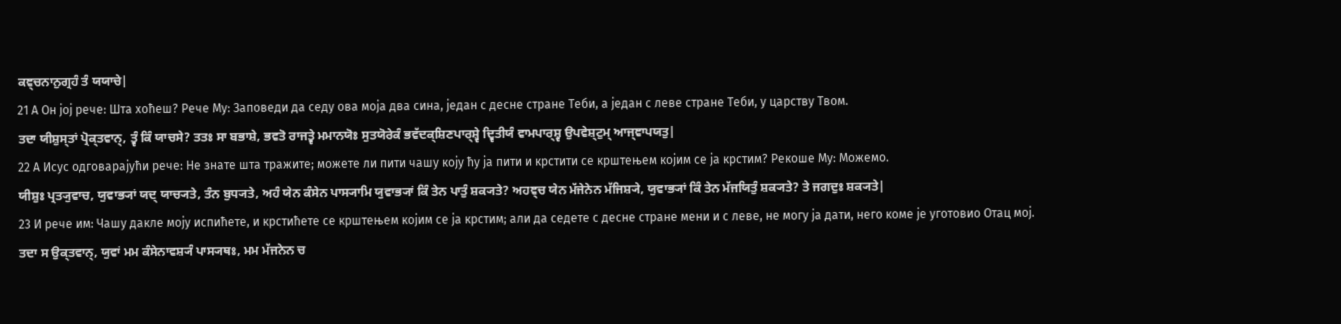ਕਞ੍ਚਨਾਨੁਗ੍ਰਹੰ ਤੰ ਯਯਾਚੇ|
21 А Он јој рече: Шта хоћеш? Рече Му: Заповеди да седу ова моја два сина, један с десне стране Теби, а један с леве стране Теби, у царству Твом.
ਤਦਾ ਯੀਸ਼ੁਸ੍ਤਾਂ ਪ੍ਰੋਕ੍ਤਵਾਨ੍, ਤ੍ਵੰ ਕਿੰ ਯਾਚਸੇ? ਤਤਃ ਸਾ ਬਭਾਸ਼ੇ, ਭਵਤੋ ਰਾਜਤ੍ਵੇ ਮਮਾਨਯੋਃ ਸੁਤਯੋਰੇਕੰ ਭਵੱਦਕ੍ਸ਼ਿਣਪਾਰ੍ਸ਼੍ਵੇ ਦ੍ਵਿਤੀਯੰ ਵਾਮਪਾਰ੍ਸ਼੍ਵ ਉਪਵੇਸ਼੍ਟੁਮ੍ ਆਜ੍ਞਾਪਯਤੁ|
22 А Исус одговарајући рече: Не знате шта тражите; можете ли пити чашу коју ћу ја пити и крстити се крштењем којим се ја крстим? Рекоше Му: Можемо.
ਯੀਸ਼ੁਃ ਪ੍ਰਤ੍ਯੁਵਾਚ, ਯੁਵਾਭ੍ਯਾਂ ਯਦ੍ ਯਾਚ੍ਯਤੇ, ਤੰਨ ਬੁਧ੍ਯਤੇ, ਅਹੰ ਯੇਨ ਕੰਸੇਨ ਪਾਸ੍ਯਾਮਿ ਯੁਵਾਭ੍ਯਾਂ ਕਿੰ ਤੇਨ ਪਾਤੁੰ ਸ਼ਕ੍ਯਤੇ? ਅਹਞ੍ਚ ਯੇਨ ਮੱਜੇਨੇਨ ਮੱਜਿਸ਼੍ਯੇ, ਯੁਵਾਭ੍ਯਾਂ ਕਿੰ ਤੇਨ ਮੱਜਯਿਤੁੰ ਸ਼ਕ੍ਯਤੇ? ਤੇ ਜਗਦੁਃ ਸ਼ਕ੍ਯਤੇ|
23 И рече им: Чашу дакле моју испићете, и крстићете се крштењем којим се ја крстим; али да седете с десне стране мени и с леве, не могу ја дати, него коме је уготовио Отац мој.
ਤਦਾ ਸ ਉਕ੍ਤਵਾਨ੍, ਯੁਵਾਂ ਮਮ ਕੰਸੇਨਾਵਸ਼੍ਯੰ ਪਾਸ੍ਯਥਃ, ਮਮ ਮੱਜਨੇਨ ਚ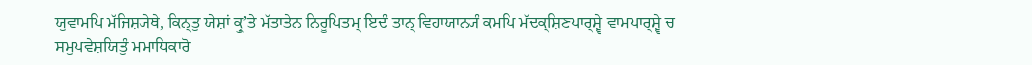ਯੁਵਾਮਪਿ ਮੱਜਿਸ਼੍ਯੇਥੇ, ਕਿਨ੍ਤੁ ਯੇਸ਼ਾਂ ਕ੍ਰੁʼਤੇ ਮੱਤਾਤੇਨ ਨਿਰੂਪਿਤਮ੍ ਇਦੰ ਤਾਨ੍ ਵਿਹਾਯਾਨ੍ਯੰ ਕਮਪਿ ਮੱਦਕ੍ਸ਼ਿਣਪਾਰ੍ਸ਼੍ਵੇ ਵਾਮਪਾਰ੍ਸ਼੍ਵੇ ਚ ਸਮੁਪਵੇਸ਼ਯਿਤੁੰ ਮਮਾਧਿਕਾਰੋ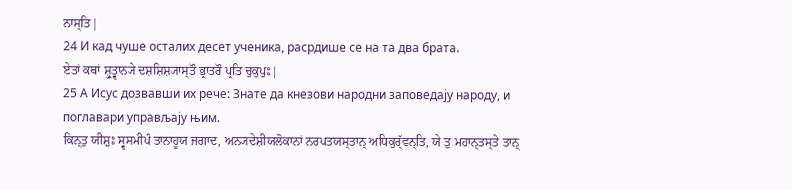ਨਾਸ੍ਤਿ|
24 И кад чуше осталих десет ученика, расрдише се на та два брата.
ਏਤਾਂ ਕਥਾਂ ਸ਼੍ਰੁਤ੍ਵਾਨ੍ਯੇ ਦਸ਼ਸ਼ਿਸ਼੍ਯਾਸ੍ਤੌ ਭ੍ਰਾਤਰੌ ਪ੍ਰਤਿ ਚੁਕੁਪੁਃ|
25 А Исус дозвавши их рече: Знате да кнезови народни заповедају народу, и поглавари управљају њим.
ਕਿਨ੍ਤੁ ਯੀਸ਼ੁਃ ਸ੍ਵਸਮੀਪੰ ਤਾਨਾਹੂਯ ਜਗਾਦ, ਅਨ੍ਯਦੇਸ਼ੀਯਲੋਕਾਨਾਂ ਨਰਪਤਯਸ੍ਤਾਨ੍ ਅਧਿਕੁਰ੍ੱਵਨ੍ਤਿ, ਯੇ ਤੁ ਮਹਾਨ੍ਤਸ੍ਤੇ ਤਾਨ੍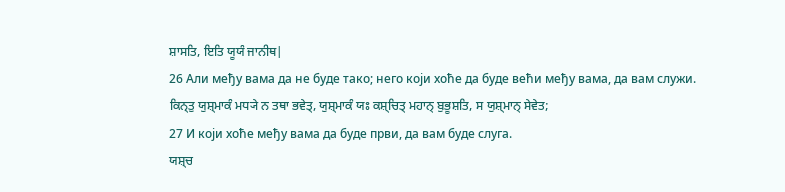ਸ਼ਾਸਤਿ, ਇਤਿ ਯੂਯੰ ਜਾਨੀਥ|
26 Али међу вама да не буде тако; него који хоће да буде већи међу вама, да вам служи.
ਕਿਨ੍ਤੁ ਯੁਸ਼੍ਮਾਕੰ ਮਧ੍ਯੇ ਨ ਤਥਾ ਭਵੇਤ੍, ਯੁਸ਼੍ਮਾਕੰ ਯਃ ਕਸ਼੍ਚਿਤ੍ ਮਹਾਨ੍ ਬੁਭੂਸ਼ਤਿ, ਸ ਯੁਸ਼੍ਮਾਨ੍ ਸੇਵੇਤ;
27 И који хоће међу вама да буде први, да вам буде слуга.
ਯਸ਼੍ਚ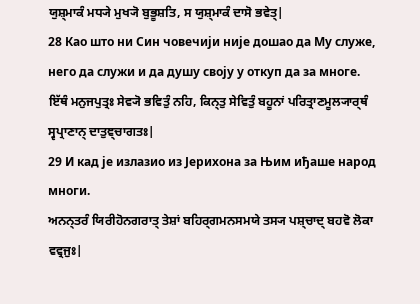ਯੁਸ਼੍ਮਾਕੰ ਮਧ੍ਯੇ ਮੁਖ੍ਯੋ ਬੁਭੂਸ਼ਤਿ, ਸ ਯੁਸ਼੍ਮਾਕੰ ਦਾਸੋ ਭਵੇਤ੍|
28 Као што ни Син човечији није дошао да Му служе, него да служи и да душу своју у откуп да за многе.
ਇੱਥੰ ਮਨੁਜਪੁਤ੍ਰਃ ਸੇਵ੍ਯੋ ਭਵਿਤੁੰ ਨਹਿ, ਕਿਨ੍ਤੁ ਸੇਵਿਤੁੰ ਬਹੂਨਾਂ ਪਰਿਤ੍ਰਾਣਮੂਲ੍ਯਾਰ੍ਥੰ ਸ੍ਵਪ੍ਰਾਣਾਨ੍ ਦਾਤੁਞ੍ਚਾਗਤਃ|
29 И кад је излазио из Јерихона за Њим иђаше народ многи.
ਅਨਨ੍ਤਰੰ ਯਿਰੀਹੋਨਗਰਾਤ੍ ਤੇਸ਼ਾਂ ਬਹਿਰ੍ਗਮਨਸਮਯੇ ਤਸ੍ਯ ਪਸ਼੍ਚਾਦ੍ ਬਹਵੋ ਲੋਕਾ ਵਵ੍ਰਜੁਃ|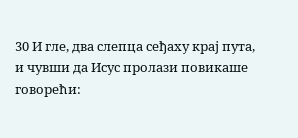30 И гле, два слепца сеђаху крај пута, и чувши да Исус пролази повикаше говорећи: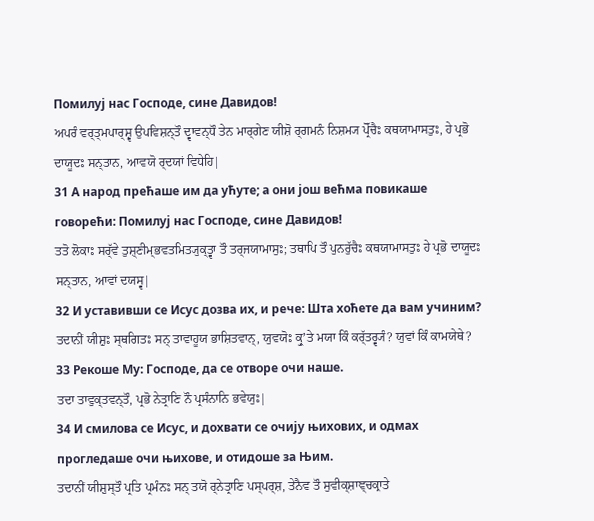Помилуј нас Господе, сине Давидов!
ਅਪਰੰ ਵਰ੍ਤ੍ਮਪਾਰ੍ਸ਼੍ਵ ਉਪਵਿਸ਼ਨ੍ਤੌ ਦ੍ਵਾਵਨ੍ਧੌ ਤੇਨ ਮਾਰ੍ਗੇਣ ਯੀਸ਼ੋ ਰ੍ਗਮਨੰ ਨਿਸ਼ਮ੍ਯ ਪ੍ਰੋੱਚੈਃ ਕਥਯਾਮਾਸਤੁਃ, ਹੇ ਪ੍ਰਭੋ ਦਾਯੂਦਃ ਸਨ੍ਤਾਨ, ਆਵਯੋ ਰ੍ਦਯਾਂ ਵਿਧੇਹਿ|
31 А народ прећаше им да ућуте; а они још већма повикаше говорећи: Помилуј нас Господе, сине Давидов!
ਤਤੋ ਲੋਕਾਃ ਸਰ੍ੱਵੇ ਤੁਸ਼੍ਣੀਮ੍ਭਵਤਮਿਤ੍ਯੁਕ੍ਤ੍ਵਾ ਤੌ ਤਰ੍ਜਯਾਮਾਸੁਃ; ਤਥਾਪਿ ਤੌ ਪੁਨਰੁੱਚੈਃ ਕਥਯਾਮਾਸਤੁਃ ਹੇ ਪ੍ਰਭੋ ਦਾਯੂਦਃ ਸਨ੍ਤਾਨ, ਆਵਾਂ ਦਯਸ੍ਵ|
32 И уставивши се Исус дозва их, и рече: Шта хоћете да вам учиним?
ਤਦਾਨੀਂ ਯੀਸ਼ੁਃ ਸ੍ਥਗਿਤਃ ਸਨ੍ ਤਾਵਾਹੂਯ ਭਾਸ਼ਿਤਵਾਨ੍, ਯੁਵਯੋਃ ਕ੍ਰੁʼਤੇ ਮਯਾ ਕਿੰ ਕਰ੍ੱਤਰ੍ਵ੍ਯੰ? ਯੁਵਾਂ ਕਿੰ ਕਾਮਯੇਥੇ?
33 Рекоше Му: Господе, да се отворе очи наше.
ਤਦਾ ਤਾਵੁਕ੍ਤਵਨ੍ਤੌ, ਪ੍ਰਭੋ ਨੇਤ੍ਰਾਣਿ ਨੌ ਪ੍ਰਸੰਨਾਨਿ ਭਵੇਯੁਃ|
34 И смилова се Исус, и дохвати се очију њихових, и одмах прогледаше очи њихове, и отидоше за Њим.
ਤਦਾਨੀਂ ਯੀਸ਼ੁਸ੍ਤੌ ਪ੍ਰਤਿ ਪ੍ਰਮੰਨਃ ਸਨ੍ ਤਯੋ ਰ੍ਨੇਤ੍ਰਾਣਿ ਪਸ੍ਪਰ੍ਸ਼, ਤੇਨੈਵ ਤੌ ਸੁਵੀਕ੍ਸ਼ਾਞ੍ਚਕ੍ਰਾਤੇ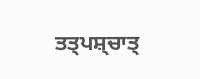ਤਤ੍ਪਸ਼੍ਚਾਤ੍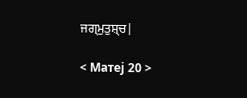ਜਗ੍ਮੁਤੁਸ਼੍ਚ|

< Матеј 20 >